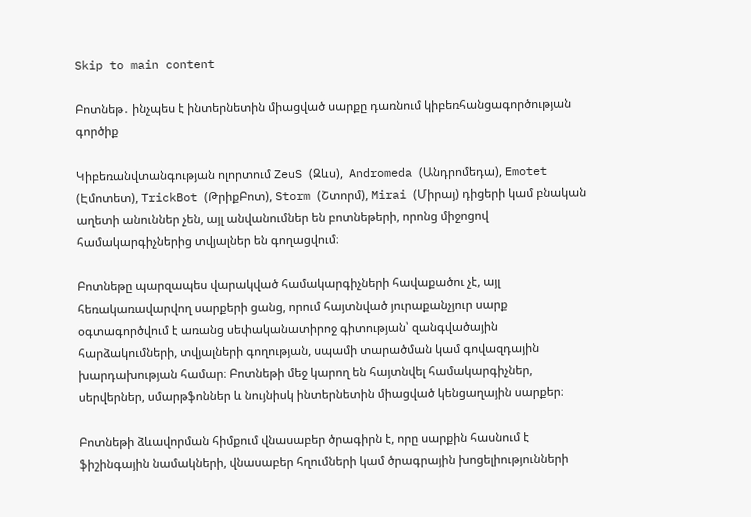Skip to main content

Բոտնեթ․ ինչպես է ինտերնետին միացված սարքը դառնում կիբեռհանցագործության գործիք

Կիբեռանվտանգության ոլորտում ZeuS (Զևս),  Andromeda (Անդրոմեդա), Emotet (Էմոտետ), TrickBot (ԹրիքԲոտ), Storm (Շտորմ), Mirai (Միրայ) դիցերի կամ բնական աղետի անուններ չեն, այլ անվանումներ են բոտնեթերի, որոնց միջոցով համակարգիչներից տվյալներ են գողացվում։

Բոտնեթը պարզապես վարակված համակարգիչների հավաքածու չէ, այլ հեռակառավարվող սարքերի ցանց, որում հայտնված յուրաքանչյուր սարք օգտագործվում է առանց սեփականատիրոջ գիտության՝ զանգվածային հարձակումների, տվյալների գողության, սպամի տարածման կամ գովազդային խարդախության համար։ Բոտնեթի մեջ կարող են հայտնվել համակարգիչներ, սերվերներ, սմարթֆոններ և նույնիսկ ինտերնետին միացված կենցաղային սարքեր։

Բոտնեթի ձևավորման հիմքում վնասաբեր ծրագիրն է, որը սարքին հասնում է ֆիշինգային նամակների, վնասաբեր հղումների կամ ծրագրային խոցելիությունների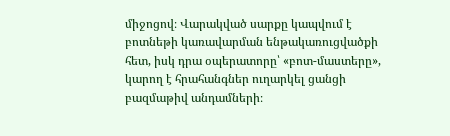միջոցով։ Վարակված սարքը կապվում է բոտնեթի կառավարման ենթակառուցվածքի հետ, իսկ դրա օպերատորը՝ «բոտ-մաստերը», կարող է հրահանգներ ուղարկել ցանցի բազմաթիվ անդամների։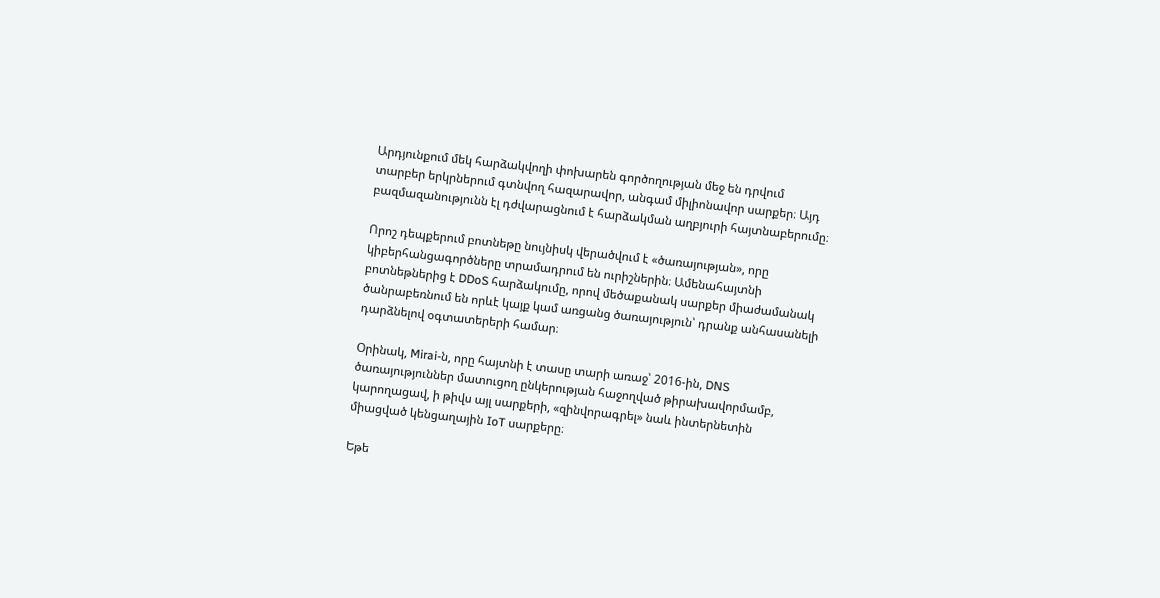Արդյունքում մեկ հարձակվողի փոխարեն գործողության մեջ են դրվում տարբեր երկրներում գտնվող հազարավոր, անգամ միլիոնավոր սարքեր։ Այդ բազմազանությունն էլ դժվարացնում է հարձակման աղբյուրի հայտնաբերումը։

Որոշ դեպքերում բոտնեթը նույնիսկ վերածվում է «ծառայության», որը կիբերհանցագործները տրամադրում են ուրիշներին։ Ամենահայտնի բոտնեթներից է DDoS հարձակումը, որով մեծաքանակ սարքեր միաժամանակ ծանրաբեռնում են որևէ կայք կամ առցանց ծառայություն՝ դրանք անհասանելի դարձնելով օգտատերերի համար։

Օրինակ, Mirai-ն, որը հայտնի է տասը տարի առաջ՝ 2016-ին, DNS ծառայություններ մատուցող ընկերության հաջողված թիրախավորմամբ, կարողացավ, ի թիվս այլ սարքերի, «զինվորագրել» նաև ինտերնետին միացված կենցաղային IoT սարքերը։

Եթե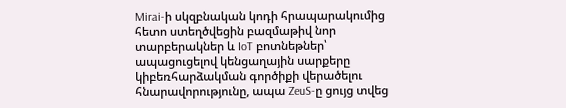Mirai-ի սկզբնական կոդի հրապարակումից հետո ստեղծվեցին բազմաթիվ նոր տարբերակներ և IoT բոտնեթներ՝ ապացուցելով կենցաղային սարքերը կիբեռհարձակման գործիքի վերածելու հնարավորությունը, ապա ZeuS-ը ցույց տվեց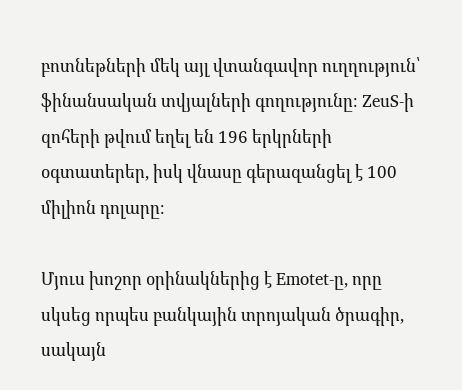բոտնեթների մեկ այլ վտանգավոր ուղղություն՝ ֆինանսական տվյալների գողությունը։ ZeuS-ի զոհերի թվում եղել են 196 երկրների օգտատերեր, իսկ վնասը գերազանցել է 100 միլիոն դոլարը։

Մյուս խոշոր օրինակներից է Emotet-ը, որը սկսեց որպես բանկային տրոյական ծրագիր, սակայն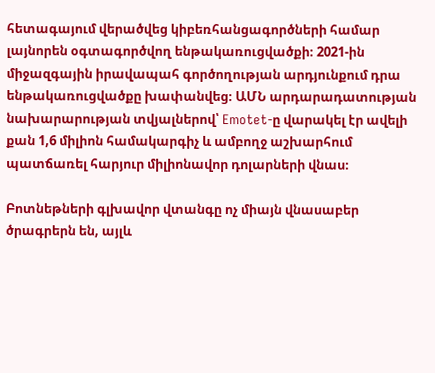հետագայում վերածվեց կիբեռհանցագործների համար լայնորեն օգտագործվող ենթակառուցվածքի։ 2021-ին միջազգային իրավապահ գործողության արդյունքում դրա ենթակառուցվածքը խափանվեց։ ԱՄՆ արդարադատության նախարարության տվյալներով՝ Emotet-ը վարակել էր ավելի քան 1,6 միլիոն համակարգիչ և ամբողջ աշխարհում պատճառել հարյուր միլիոնավոր դոլարների վնաս։

Բոտնեթների գլխավոր վտանգը ոչ միայն վնասաբեր ծրագրերն են, այլև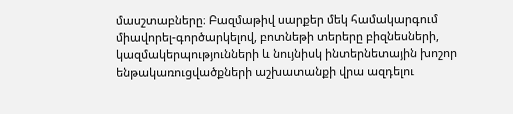մասշտաբները։ Բազմաթիվ սարքեր մեկ համակարգում միավորել-գործարկելով, բոտնեթի տերերը բիզնեսների, կազմակերպությունների և նույնիսկ ինտերնետային խոշոր ենթակառուցվածքների աշխատանքի վրա ազդելու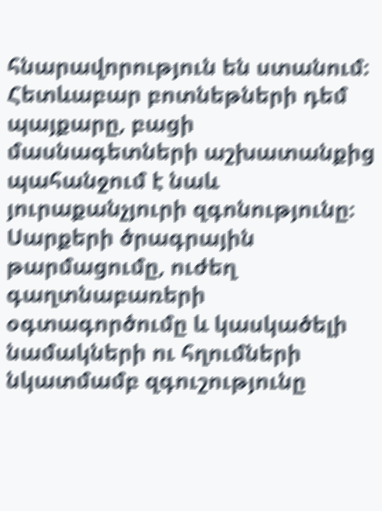հնարավորություն են ստանում։ Հետևաբար բոտնեթների դեմ պայքարը, բացի մասնագետների աշխատանքից պահանջում է նաև յուրաքանչյուրի զգոնությունը։ Սարքերի ծրագրային թարմացումը, ուժեղ գաղտնաբառերի օգտագործումը և կասկածելի նամակների ու հղումների նկատմամբ զգուշությունը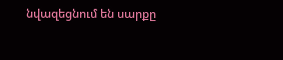նվազեցնում են սարքը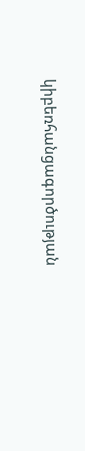կիբեռհանցագործության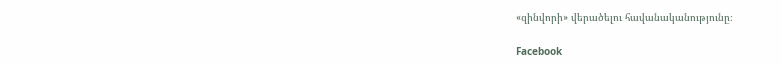«զինվորի» վերածելու հավանականությունը։

Facebook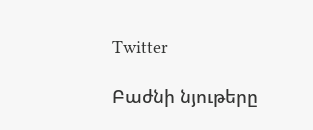Twitter

Բաժնի նյութերը